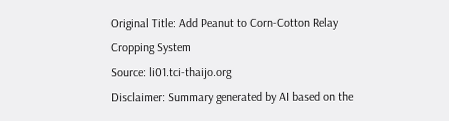Original Title: Add Peanut to Corn-Cotton Relay Cropping System
Source: li01.tci-thaijo.org
Disclaimer: Summary generated by AI based on the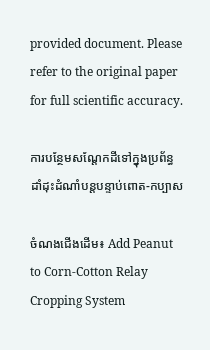provided document. Please refer to the original paper for full scientific accuracy.

ការបន្ថែមសណ្តែកដីទៅក្នុងប្រព័ន្ធដាំដុះដំណាំបន្តបន្ទាប់ពោត-កប្បាស

ចំណងជើងដើម៖ Add Peanut to Corn-Cotton Relay Cropping System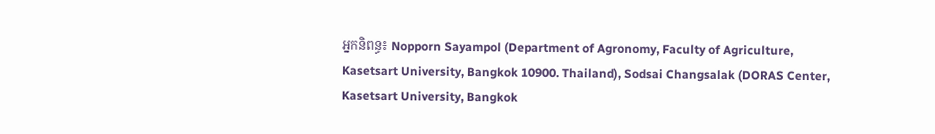អ្នកនិពន្ធ៖ Nopporn Sayampol (Department of Agronomy, Faculty of Agriculture, Kasetsart University, Bangkok 10900. Thailand), Sodsai Changsalak (DORAS Center, Kasetsart University, Bangkok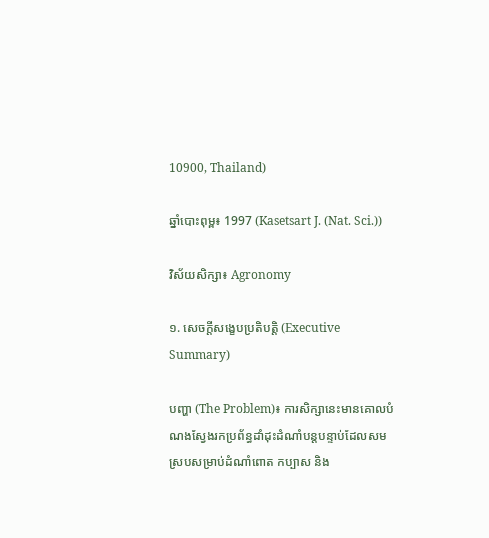10900, Thailand)

ឆ្នាំបោះពុម្ព៖ 1997 (Kasetsart J. (Nat. Sci.))

វិស័យសិក្សា៖ Agronomy

១. សេចក្តីសង្ខេបប្រតិបត្តិ (Executive Summary)

បញ្ហា (The Problem)៖ ការសិក្សានេះមានគោលបំណងស្វែងរកប្រព័ន្ធដាំដុះដំណាំបន្តបន្ទាប់ដែលសមស្របសម្រាប់ដំណាំពោត កប្បាស និង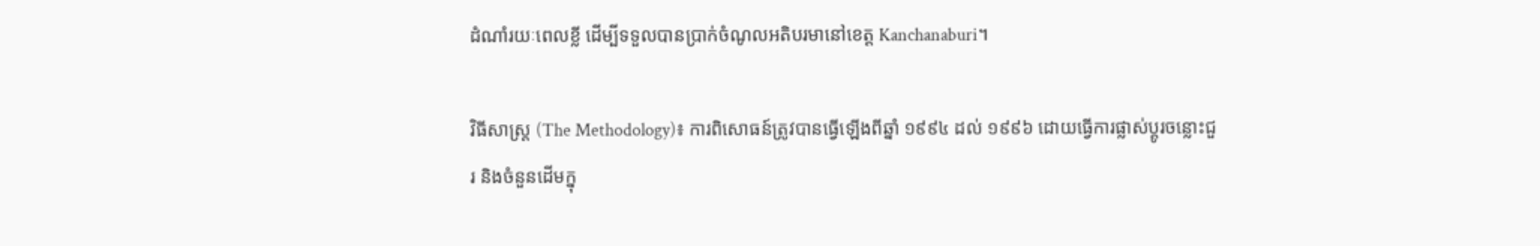ដំណាំរយៈពេលខ្លី ដើម្បីទទួលបានប្រាក់ចំណូលអតិបរមានៅខេត្ត Kanchanaburi។

វិធីសាស្ត្រ (The Methodology)៖ ការពិសោធន៍ត្រូវបានធ្វើឡើងពីឆ្នាំ ១៩៩៤ ដល់ ១៩៩៦ ដោយធ្វើការផ្លាស់ប្តូរចន្លោះជួរ និងចំនួនដើមក្នុ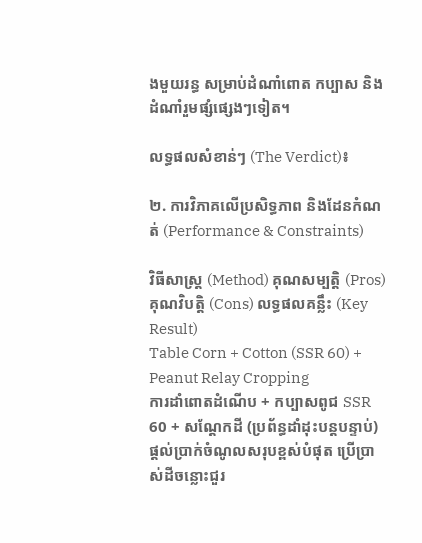ងមួយរន្ធ សម្រាប់ដំណាំពោត កប្បាស និងដំណាំរួមផ្សំផ្សេងៗទៀត។

លទ្ធផលសំខាន់ៗ (The Verdict)៖

២. ការវិភាគលើប្រសិទ្ធភាព និងដែនកំណត់ (Performance & Constraints)

វិធីសាស្ត្រ (Method) គុណសម្បត្តិ (Pros) គុណវិបត្តិ (Cons) លទ្ធផលគន្លឹះ (Key Result)
Table Corn + Cotton (SSR 60) + Peanut Relay Cropping
ការដាំពោតដំណើប + កប្បាសពូជ SSR 60 + សណ្តែកដី (ប្រព័ន្ធដាំដុះបន្តបន្ទាប់)
ផ្តល់ប្រាក់ចំណូលសរុបខ្ពស់បំផុត ប្រើប្រាស់ដីចន្លោះជួរ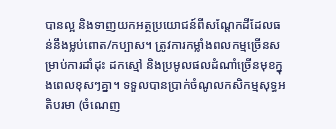បានល្អ និងទាញយកអត្ថប្រយោជន៍ពីសណ្តែកដីដែលធន់នឹងម្លប់ពោត/កប្បាស។ ត្រូវការកម្លាំងពលកម្មច្រើនសម្រាប់ការដាំដុះ ដកស្មៅ និងប្រមូលផលដំណាំច្រើនមុខក្នុងពេលខុសៗគ្នា។ ទទួលបានប្រាក់ចំណូលកសិកម្មសុទ្ធអតិបរមា (ចំណេញ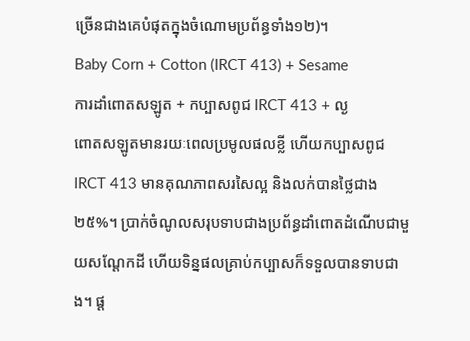ច្រើនជាងគេបំផុតក្នុងចំណោមប្រព័ន្ធទាំង១២)។
Baby Corn + Cotton (IRCT 413) + Sesame
ការដាំពោតសឡូត + កប្បាសពូជ IRCT 413 + ល្ង
ពោតសឡូតមានរយៈពេលប្រមូលផលខ្លី ហើយកប្បាសពូជ IRCT 413 មានគុណភាពសរសៃល្អ និងលក់បានថ្លៃជាង ២៥%។ ប្រាក់ចំណូលសរុបទាបជាងប្រព័ន្ធដាំពោតដំណើបជាមួយសណ្តែកដី ហើយទិន្នផលគ្រាប់កប្បាសក៏ទទួលបានទាបជាង។ ផ្ត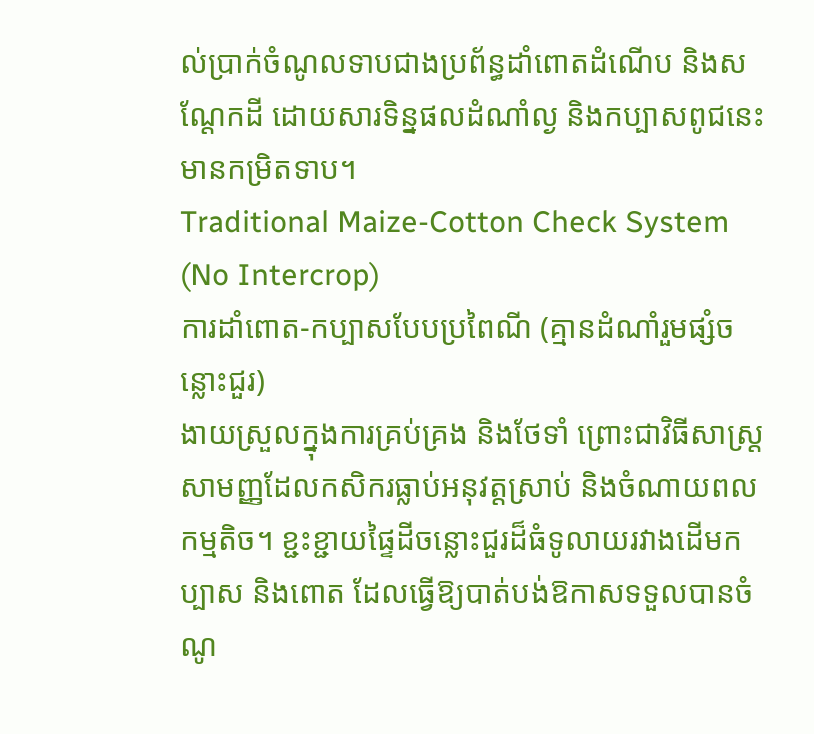ល់ប្រាក់ចំណូលទាបជាងប្រព័ន្ធដាំពោតដំណើប និងសណ្តែកដី ដោយសារទិន្នផលដំណាំល្ង និងកប្បាសពូជនេះមានកម្រិតទាប។
Traditional Maize-Cotton Check System (No Intercrop)
ការដាំពោត-កប្បាសបែបប្រពៃណី (គ្មានដំណាំរួមផ្សំចន្លោះជួរ)
ងាយស្រួលក្នុងការគ្រប់គ្រង និងថែទាំ ព្រោះជាវិធីសាស្រ្តសាមញ្ញដែលកសិករធ្លាប់អនុវត្តស្រាប់ និងចំណាយពលកម្មតិច។ ខ្ជះខ្ជាយផ្ទៃដីចន្លោះជួរដ៏ធំទូលាយរវាងដើមកប្បាស និងពោត ដែលធ្វើឱ្យបាត់បង់ឱកាសទទួលបានចំណូ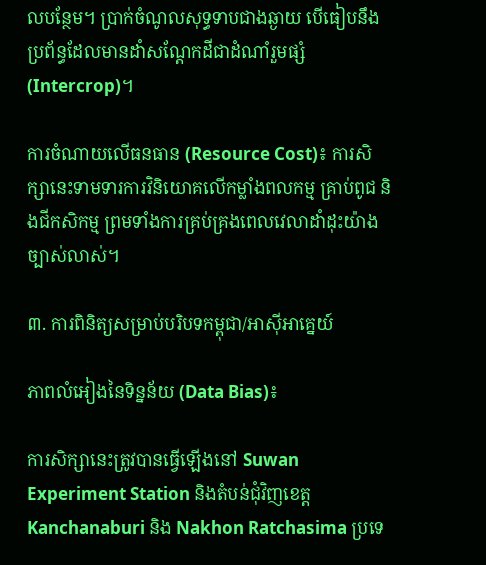លបន្ថែម។ ប្រាក់ចំណូលសុទ្ធទាបជាងឆ្ងាយ បើធៀបនឹងប្រព័ន្ធដែលមានដាំសណ្តែកដីជាដំណាំរួមផ្សំ (Intercrop)។

ការចំណាយលើធនធាន (Resource Cost)៖ ការសិក្សានេះទាមទារការវិនិយោគលើកម្លាំងពលកម្ម គ្រាប់ពូជ និងជីកសិកម្ម ព្រមទាំងការគ្រប់គ្រងពេលវេលាដាំដុះយ៉ាងច្បាស់លាស់។

៣. ការពិនិត្យសម្រាប់បរិបទកម្ពុជា/អាស៊ីអាគ្នេយ៍

ភាពលំអៀងនៃទិន្នន័យ (Data Bias)៖

ការសិក្សានេះត្រូវបានធ្វើឡើងនៅ Suwan Experiment Station និងតំបន់ជុំវិញខេត្ត Kanchanaburi និង Nakhon Ratchasima ប្រទេ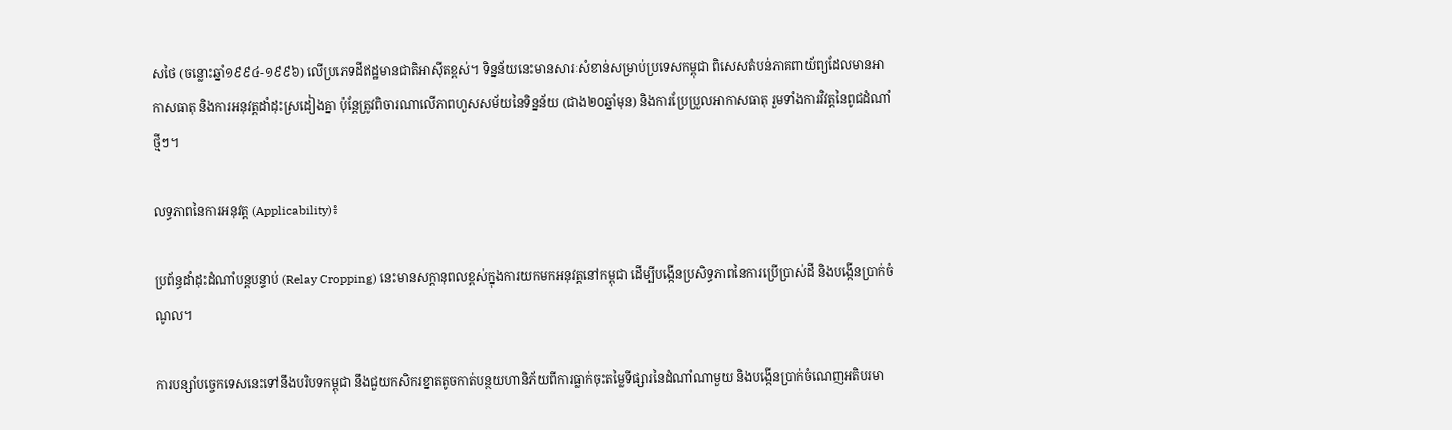សថៃ (ចន្លោះឆ្នាំ១៩៩៤-១៩៩៦) លើប្រភេទដីឥដ្ឋមានជាតិអាស៊ីតខ្ពស់។ ទិន្នន័យនេះមានសារៈសំខាន់សម្រាប់ប្រទេសកម្ពុជា ពិសេសតំបន់ភាគពាយ័ព្យដែលមានអាកាសធាតុ និងការអនុវត្តដាំដុះស្រដៀងគ្នា ប៉ុន្តែត្រូវពិចារណាលើភាពហួសសម័យនៃទិន្នន័យ (ជាង២០ឆ្នាំមុន) និងការប្រែប្រួលអាកាសធាតុ រួមទាំងការវិវត្តនៃពូជដំណាំថ្មីៗ។

លទ្ធភាពនៃការអនុវត្ត (Applicability)៖

ប្រព័ន្ធដាំដុះដំណាំបន្តបន្ទាប់ (Relay Cropping) នេះមានសក្តានុពលខ្ពស់ក្នុងការយកមកអនុវត្តនៅកម្ពុជា ដើម្បីបង្កើនប្រសិទ្ធភាពនៃការប្រើប្រាស់ដី និងបង្កើនប្រាក់ចំណូល។

ការបន្សាំបច្ចេកទេសនេះទៅនឹងបរិបទកម្ពុជា នឹងជួយកសិករខ្នាតតូចកាត់បន្ថយហានិភ័យពីការធ្លាក់ចុះតម្លៃទីផ្សារនៃដំណាំណាមួយ និងបង្កើនប្រាក់ចំណេញអតិបរមា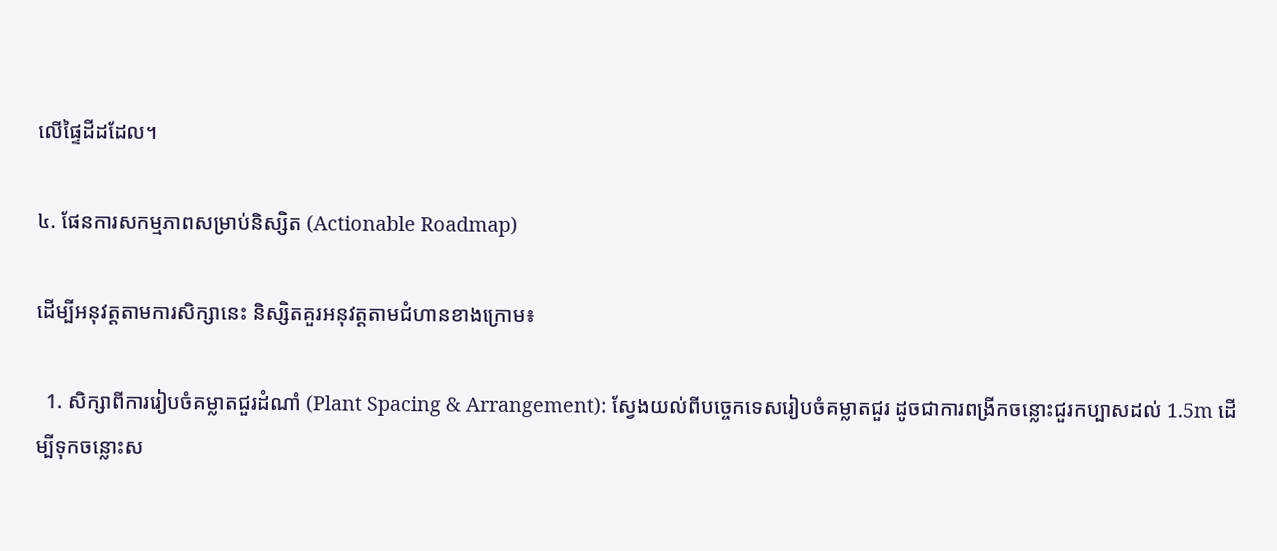លើផ្ទៃដីដដែល។

៤. ផែនការសកម្មភាពសម្រាប់និស្សិត (Actionable Roadmap)

ដើម្បីអនុវត្តតាមការសិក្សានេះ និស្សិតគួរអនុវត្តតាមជំហានខាងក្រោម៖

  1. សិក្សាពីការរៀបចំគម្លាតជួរដំណាំ (Plant Spacing & Arrangement): ស្វែងយល់ពីបច្ចេកទេសរៀបចំគម្លាតជួរ ដូចជាការពង្រីកចន្លោះជួរកប្បាសដល់ 1.5m ដើម្បីទុកចន្លោះស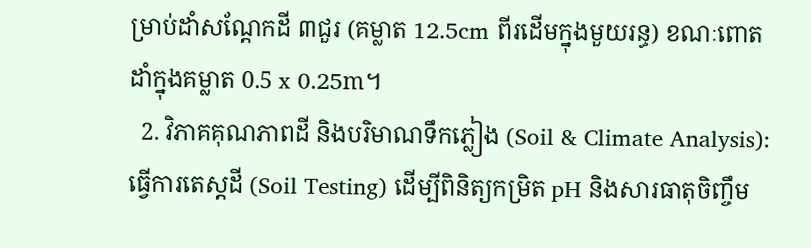ម្រាប់ដាំសណ្តែកដី ៣ជួរ (គម្លាត 12.5cm ពីរដើមក្នុងមួយរន្ធ) ខណៈពោតដាំក្នុងគម្លាត 0.5 x 0.25m។
  2. វិភាគគុណភាពដី និងបរិមាណទឹកភ្លៀង (Soil & Climate Analysis): ធ្វើការតេស្តដី (Soil Testing) ដើម្បីពិនិត្យកម្រិត pH និងសារធាតុចិញ្ចឹម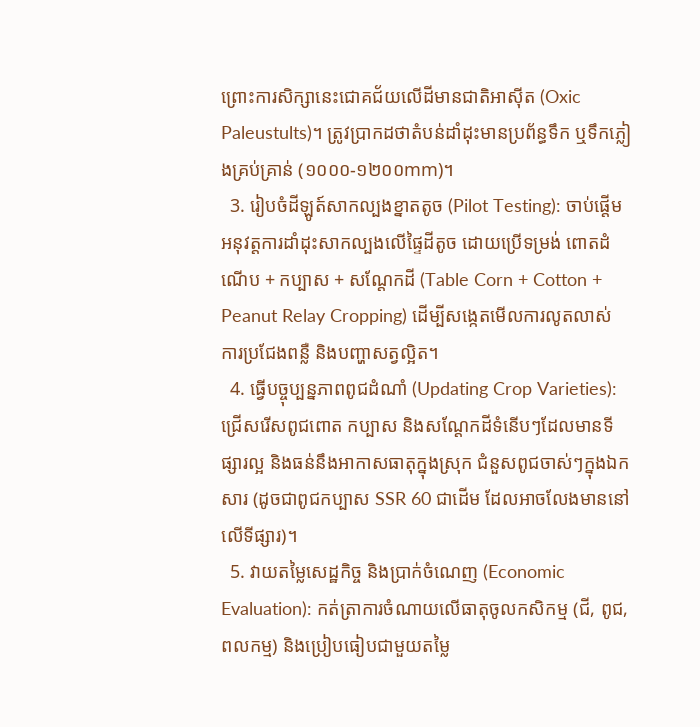ព្រោះការសិក្សានេះជោគជ័យលើដីមានជាតិអាស៊ីត (Oxic Paleustults)។ ត្រូវប្រាកដថាតំបន់ដាំដុះមានប្រព័ន្ធទឹក ឬទឹកភ្លៀងគ្រប់គ្រាន់ (១០០០-១២០០mm)។
  3. រៀបចំដីឡូត៍សាកល្បងខ្នាតតូច (Pilot Testing): ចាប់ផ្តើមអនុវត្តការដាំដុះសាកល្បងលើផ្ទៃដីតូច ដោយប្រើទម្រង់ ពោតដំណើប + កប្បាស + សណ្តែកដី (Table Corn + Cotton + Peanut Relay Cropping) ដើម្បីសង្កេតមើលការលូតលាស់ ការប្រជែងពន្លឺ និងបញ្ហាសត្វល្អិត។
  4. ធ្វើបច្ចុប្បន្នភាពពូជដំណាំ (Updating Crop Varieties): ជ្រើសរើសពូជពោត កប្បាស និងសណ្តែកដីទំនើបៗដែលមានទីផ្សារល្អ និងធន់នឹងអាកាសធាតុក្នុងស្រុក ជំនួសពូជចាស់ៗក្នុងឯកសារ (ដូចជាពូជកប្បាស SSR 60 ជាដើម ដែលអាចលែងមាននៅលើទីផ្សារ)។
  5. វាយតម្លៃសេដ្ឋកិច្ច និងប្រាក់ចំណេញ (Economic Evaluation): កត់ត្រាការចំណាយលើធាតុចូលកសិកម្ម (ជី, ពូជ, ពលកម្ម) និងប្រៀបធៀបជាមួយតម្លៃ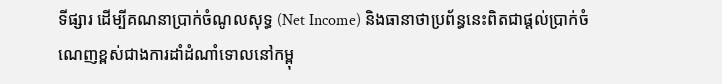ទីផ្សារ ដើម្បីគណនាប្រាក់ចំណូលសុទ្ធ (Net Income) និងធានាថាប្រព័ន្ធនេះពិតជាផ្តល់ប្រាក់ចំណេញខ្ពស់ជាងការដាំដំណាំទោលនៅកម្ពុ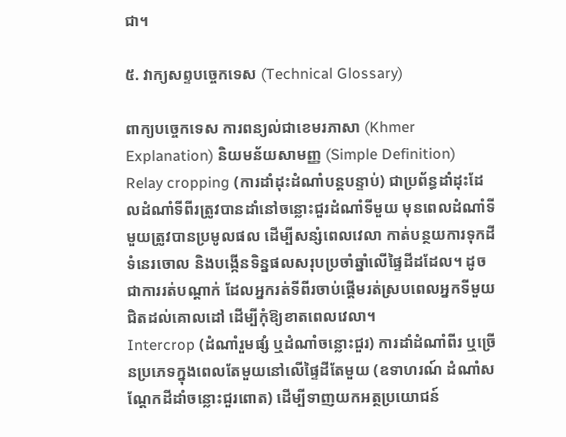ជា។

៥. វាក្យសព្ទបច្ចេកទេស (Technical Glossary)

ពាក្យបច្ចេកទេស ការពន្យល់ជាខេមរភាសា (Khmer Explanation) និយមន័យសាមញ្ញ (Simple Definition)
Relay cropping (ការដាំដុះដំណាំបន្តបន្ទាប់) ជាប្រព័ន្ធដាំដុះដែលដំណាំទីពីរត្រូវបានដាំនៅចន្លោះជួរដំណាំទីមួយ មុនពេលដំណាំទីមួយត្រូវបានប្រមូលផល ដើម្បីសន្សំពេលវេលា កាត់បន្ថយការទុកដីទំនេរចោល និងបង្កើនទិន្នផលសរុបប្រចាំឆ្នាំលើផ្ទៃដីដដែល។ ដូចជាការរត់បណ្តាក់ ដែលអ្នករត់ទីពីរចាប់ផ្តើមរត់ស្របពេលអ្នកទីមួយជិតដល់គោលដៅ ដើម្បីកុំឱ្យខាតពេលវេលា។
Intercrop (ដំណាំរួមផ្សំ ឬដំណាំចន្លោះជួរ) ការដាំដំណាំពីរ ឬច្រើនប្រភេទក្នុងពេលតែមួយនៅលើផ្ទៃដីតែមួយ (ឧទាហរណ៍ ដំណាំសណ្តែកដីដាំចន្លោះជួរពោត) ដើម្បីទាញយកអត្ថប្រយោជន៍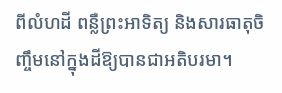ពីលំហដី ពន្លឺព្រះអាទិត្យ និងសារធាតុចិញ្ចឹមនៅក្នុងដីឱ្យបានជាអតិបរមា។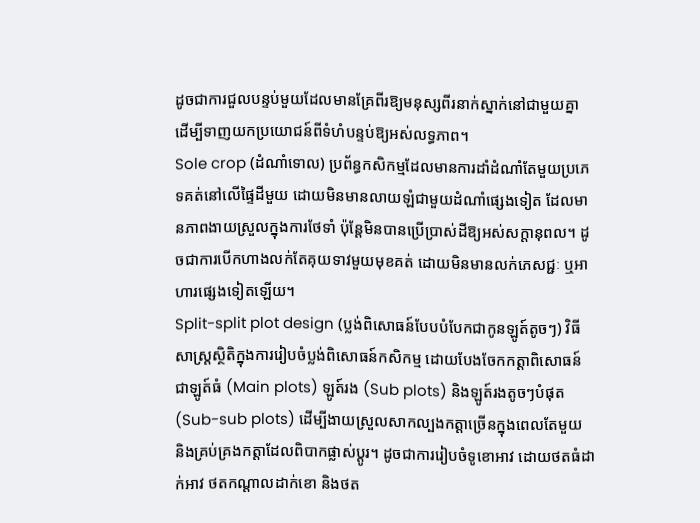ដូចជាការជួលបន្ទប់មួយដែលមានគ្រែពីរឱ្យមនុស្សពីរនាក់ស្នាក់នៅជាមួយគ្នា ដើម្បីទាញយកប្រយោជន៍ពីទំហំបន្ទប់ឱ្យអស់លទ្ធភាព។
Sole crop (ដំណាំទោល) ប្រព័ន្ធកសិកម្មដែលមានការដាំដំណាំតែមួយប្រភេទគត់នៅលើផ្ទៃដីមួយ ដោយមិនមានលាយឡំជាមួយដំណាំផ្សេងទៀត ដែលមានភាពងាយស្រួលក្នុងការថែទាំ ប៉ុន្តែមិនបានប្រើប្រាស់ដីឱ្យអស់សក្តានុពល។ ដូចជាការបើកហាងលក់តែគុយទាវមួយមុខគត់ ដោយមិនមានលក់ភេសជ្ជៈ ឬអាហារផ្សេងទៀតឡើយ។
Split-split plot design (ប្លង់ពិសោធន៍បែបបំបែកជាកូនឡូត៍តូចៗ) វិធីសាស្ត្រស្ថិតិក្នុងការរៀបចំប្លង់ពិសោធន៍កសិកម្ម ដោយបែងចែកកត្តាពិសោធន៍ជាឡូត៍ធំ (Main plots) ឡូត៍រង (Sub plots) និងឡូត៍រងតូចៗបំផុត (Sub-sub plots) ដើម្បីងាយស្រួលសាកល្បងកត្តាច្រើនក្នុងពេលតែមួយ និងគ្រប់គ្រងកត្តាដែលពិបាកផ្លាស់ប្តូរ។ ដូចជាការរៀបចំទូខោអាវ ដោយថតធំដាក់អាវ ថតកណ្តាលដាក់ខោ និងថត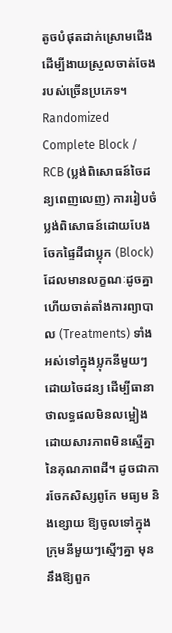តូចបំផុតដាក់ស្រោមជើង ដើម្បីងាយស្រួលចាត់ចែងរបស់ច្រើនប្រភេទ។
Randomized Complete Block / RCB (ប្លង់ពិសោធន៍ចៃដន្យពេញលេញ) ការរៀបចំប្លង់ពិសោធន៍ដោយបែងចែកផ្ទៃដីជាប្លុក (Block) ដែលមានលក្ខណៈដូចគ្នា ហើយចាត់តាំងការព្យាបាល (Treatments) ទាំងអស់ទៅក្នុងប្លុកនីមួយៗដោយចៃដន្យ ដើម្បីធានាថាលទ្ធផលមិនលម្អៀងដោយសារភាពមិនស្មើគ្នានៃគុណភាពដី។ ដូចជាការចែកសិស្សពូកែ មធ្យម និងខ្សោយ ឱ្យចូលទៅក្នុងក្រុមនីមួយៗស្មើៗគ្នា មុននឹងឱ្យពួក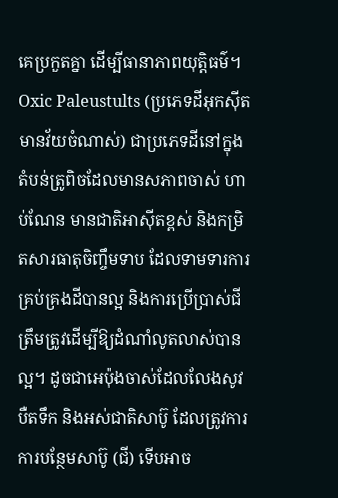គេប្រកួតគ្នា ដើម្បីធានាភាពយុត្តិធម៌។
Oxic Paleustults (ប្រភេទដីអុកស៊ីតមានវ័យចំណាស់) ជាប្រភេទដីនៅក្នុងតំបន់ត្រូពិចដែលមានសភាពចាស់ ហាប់ណែន មានជាតិអាស៊ីតខ្ពស់ និងកម្រិតសារធាតុចិញ្ចឹមទាប ដែលទាមទារការគ្រប់គ្រងដីបានល្អ និងការប្រើប្រាស់ជីត្រឹមត្រូវដើម្បីឱ្យដំណាំលូតលាស់បានល្អ។ ដូចជាអេប៉ុងចាស់ដែលលែងសូវបឺតទឹក និងអស់ជាតិសាប៊ូ ដែលត្រូវការការបន្ថែមសាប៊ូ (ជី) ទើបអាច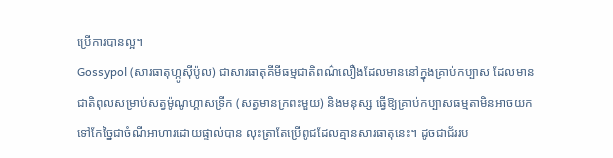ប្រើការបានល្អ។
Gossypol (សារធាតុហ្កូស៊ីប៉ូល) ជាសារធាតុគីមីធម្មជាតិពណ៌លឿងដែលមាននៅក្នុងគ្រាប់កប្បាស ដែលមានជាតិពុលសម្រាប់សត្វម៉ូណូហ្គាសទ្រីក (សត្វមានក្រពះមួយ) និងមនុស្ស ធ្វើឱ្យគ្រាប់កប្បាសធម្មតាមិនអាចយកទៅកែច្នៃជាចំណីអាហារដោយផ្ទាល់បាន លុះត្រាតែប្រើពូជដែលគ្មានសារធាតុនេះ។ ដូចជាជ័ររប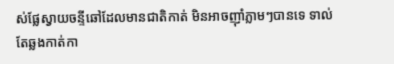ស់ផ្លែស្វាយចន្ទីឆៅដែលមានជាតិកាត់ មិនអាចញ៉ាំភ្លាមៗបានទេ ទាល់តែឆ្លងកាត់កា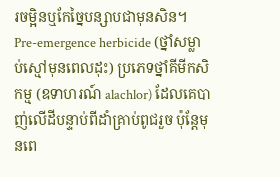រចម្អិនឬកែច្នៃបន្សាបជាមុនសិន។
Pre-emergence herbicide (ថ្នាំសម្លាប់ស្មៅមុនពេលដុះ) ប្រភេទថ្នាំគីមីកសិកម្ម (ឧទាហរណ៍ alachlor) ដែលគេបាញ់លើដីបន្ទាប់ពីដាំគ្រាប់ពូជរួច ប៉ុន្តែមុនពេ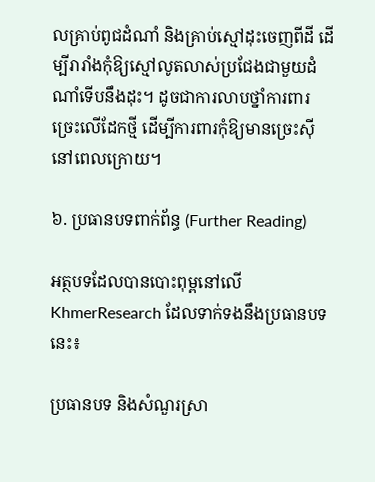លគ្រាប់ពូជដំណាំ និងគ្រាប់ស្មៅដុះចេញពីដី ដើម្បីរារាំងកុំឱ្យស្មៅលូតលាស់ប្រជែងជាមួយដំណាំទើបនឹងដុះ។ ដូចជាការលាបថ្នាំការពារច្រេះលើដែកថ្មី ដើម្បីការពារកុំឱ្យមានច្រេះស៊ីនៅពេលក្រោយ។

៦. ប្រធានបទពាក់ព័ន្ធ (Further Reading)

អត្ថបទដែលបានបោះពុម្ពនៅលើ KhmerResearch ដែលទាក់ទងនឹងប្រធានបទនេះ៖

ប្រធានបទ និងសំណួរស្រា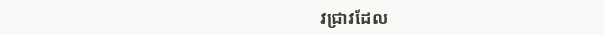វជ្រាវដែល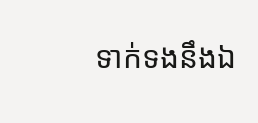ទាក់ទងនឹងឯ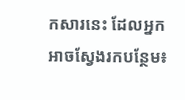កសារនេះ ដែលអ្នកអាចស្វែងរកបន្ថែម៖